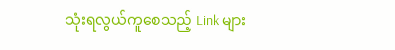သုံးရလွယ်ကူစေသည့် Link များ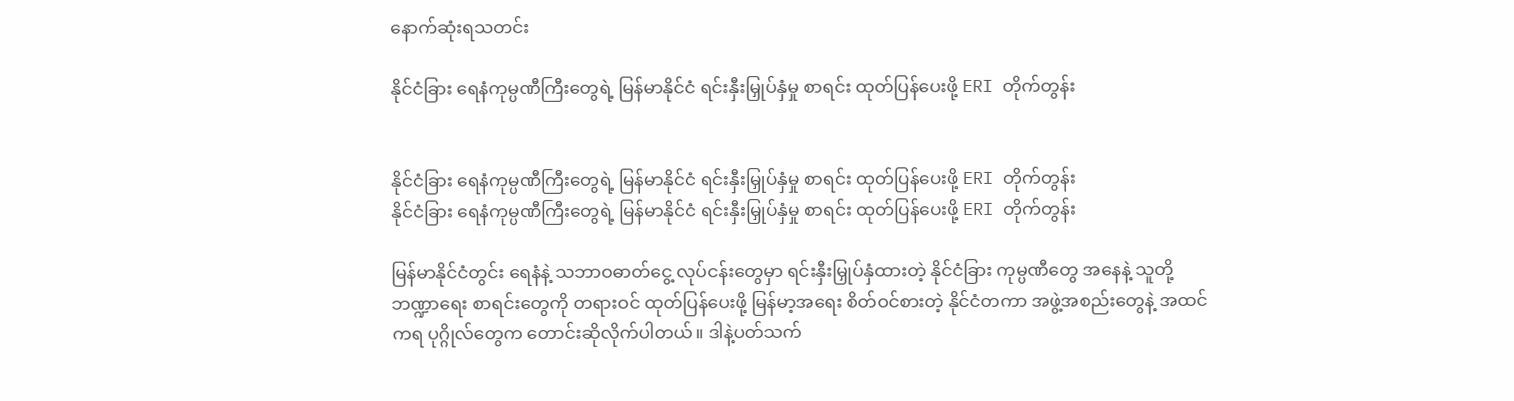နောက်ဆုံးရသတင်း

နိုင်ငံခြား ရေနံကုမ္ပဏီကြီးတွေရဲ့ မြန်မာနိုင်ငံ ရင်းနှီးမြှုပ်နှံမှု စာရင်း ထုတ်ပြန်ပေးဖို့ ERI တိုက်တွန်း


နိုင်ငံခြား ရေနံကုမ္ပဏီကြီးတွေရဲ့ မြန်မာနိုင်ငံ ရင်းနှီးမြှုပ်နှံမှု စာရင်း ထုတ်ပြန်ပေးဖို့ ERI တိုက်တွန်း
နိုင်ငံခြား ရေနံကုမ္ပဏီကြီးတွေရဲ့ မြန်မာနိုင်ငံ ရင်းနှီးမြှုပ်နှံမှု စာရင်း ထုတ်ပြန်ပေးဖို့ ERI တိုက်တွန်း

မြန်မာနိုင်ငံတွင်း ရေနံနဲ့ သဘာဝဓာတ်ငွေ့ လုပ်ငန်းတွေမှာ ရင်းနှီးမြှုပ်နှံထားတဲ့ နိုင်ငံခြား ကုမ္ပဏီတွေ အနေနဲ့ သူတို့ ဘဏ္ဍာရေး စာရင်းတွေကို တရားဝင် ထုတ်ပြန်ပေးဖို့ မြန်မာ့အရေး စိတ်ဝင်စားတဲ့ နိုင်ငံတကာ အဖွဲ့အစည်းတွေနဲ့ အထင်ကရ ပုဂ္ဂိုလ်တွေက တောင်းဆိုလိုက်ပါတယ်။ ဒါနဲ့ပတ်သက်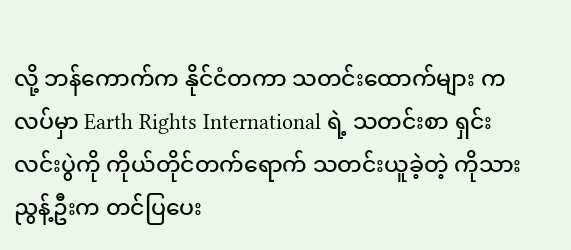လို့ ဘန်ကောက်က နိုင်ငံတကာ သတင်းထောက်များ ကလပ်မှာ Earth Rights International ရဲ့ သတင်းစာ ရှင်းလင်းပွဲကို ကိုယ်တိုင်တက်ရောက် သတင်းယူခဲ့တဲ့ ကိုသားညွန့်ဦးက တင်ပြပေး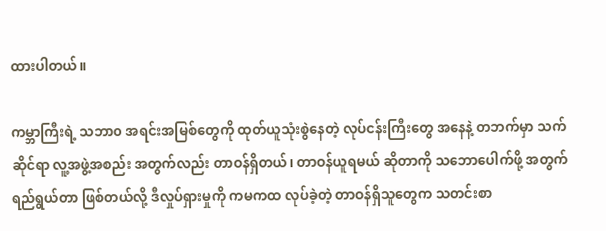ထားပါတယ်။

ကမ္ဘာကြီးရဲ့ သဘာ၀ အရင်းအမြစ်တွေကို ထုတ်ယူသုံးစွဲနေတဲ့ လုပ်ငန်းကြီးတွေ အနေနဲ့ တဘက်မှာ သက်ဆိုင်ရာ လူ့အဖွဲ့အစည်း အတွက်လည်း တာဝန်ရှိတယ်၊ တာဝန်ယူရမယ် ဆိုတာကို သဘောပေါက်ဖို့ အတွက် ရည်ရွယ်တာ ဖြစ်တယ်လို့ ဒီလှုပ်ရှားမှုကို ကမကထ လုပ်ခဲ့တဲ့ တာဝန်ရှိသူတွေက သတင်းစာ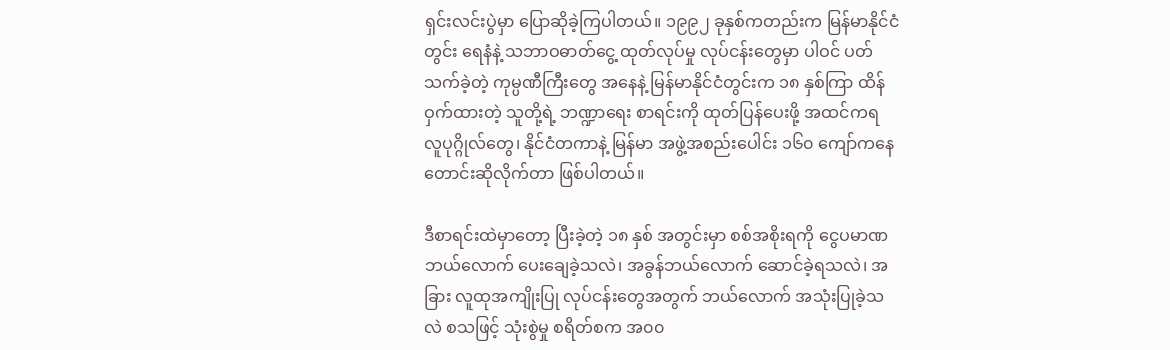ရှင်းလင်းပွဲမှာ ပြောဆိုခဲ့ကြပါတယ်။ ၁၉၉၂ ခုနှစ်ကတည်းက မြန်မာနိုင်ငံတွင်း ရေနံနဲ့ သဘာဝဓာတ်ငွေ့ ထုတ်လုပ်မှု လုပ်ငန်းတွေမှာ ပါဝင် ပတ်သက်ခဲ့တဲ့ ကုမ္ပဏီကြီးတွေ အနေနဲ့ မြန်မာနိုင်ငံတွင်းက ၁၈ နှစ်ကြာ ထိန်ဝှက်ထားတဲ့ သူတို့ရဲ့ ဘဏ္ဍာရေး စာရင်းကို ထုတ်ပြန်ပေးဖို့ အထင်ကရ လူပုဂ္ဂိုလ်တွေ၊ နိုင်ငံတကာနဲ့ မြန်မာ အဖွဲ့အစည်းပေါင်း ၁၆၀ ကျော်ကနေ တောင်းဆိုလိုက်တာ ဖြစ်ပါတယ်။

ဒီစာရင်းထဲမှာတော့ ပြီးခဲ့တဲ့ ၁၈ နှစ် အတွင်းမှာ စစ်အစိုးရကို ငွေပမာဏ ဘယ်လောက် ပေးချေခဲ့သလဲ၊ အခွန်ဘယ်လောက် ဆောင်ခဲ့ရသလဲ၊ အခြား လူထုအကျိုးပြု လုပ်ငန်းတွေအတွက် ဘယ်လောက် အသုံးပြုခဲ့သလဲ စသဖြင့် သုံးစွဲမှု စရိတ်စက အ၀၀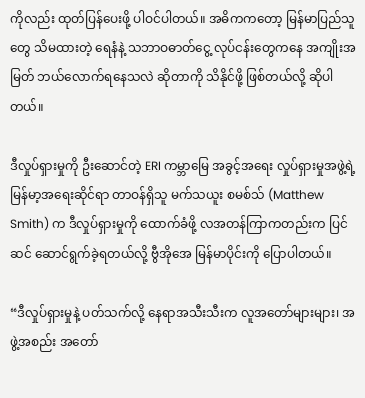ကိုလည်း ထုတ်ပြန်ပေးဖို့ ပါဝင်ပါတယ်။ အဓိကကတော့ မြန်မာပြည်သူတွေ သိမထားတဲ့ ရေနံနဲ့ သဘာဝဓာတ်ငွေ့ လုပ်ငန်းတွေကနေ အကျိုးအမြတ် ဘယ်လောက်ရနေသလဲ ဆိုတာကို သိနိုင်ဖို့ ဖြစ်တယ်လို့ ဆိုပါတယ်။

ဒီလှုပ်ရှားမှုကို ဦးဆောင်တဲ့ ERI ကမ္ဘာမြေ အခွင့်အရေး လှုပ်ရှားမှုအဖွဲ့ရဲ့ မြန်မာ့အရေးဆိုင်ရာ တာဝန်ရှိသူ မက်သယူး စမစ်သ် (Matthew Smith) က ဒီလှုပ်ရှားမှုကို ထောက်ခံဖို့ လအတန်ကြာကတည်းက ပြင်ဆင် ဆောင်ရွက်ခဲ့ရတယ်လို့ ဗွီအိုအေ မြန်မာပိုင်းကို ပြောပါတယ်။

“ဒီလှုပ်ရှားမှုနဲ့ ပတ်သက်လို့ နေရာအသီးသီးက လူအတော်များများ၊ အဖွဲ့အစည်း အတော်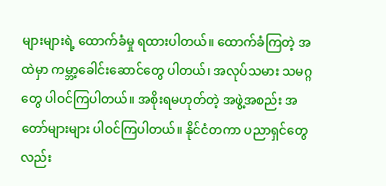များများရဲ့ ထောက်ခံမှု ရထားပါတယ်။ ထောက်ခံကြတဲ့ အထဲမှာ ကမ္ဘာ့ခေါင်းဆောင်တွေ ပါတယ်၊ အလုပ်သမား သမဂ္ဂတွေ ပါဝင်ကြပါတယ်။ အစိုးရမဟုတ်တဲ့ အဖွဲ့အစည်း အတော်များများ ပါဝင်ကြပါတယ်။ နိုင်ငံတကာ ပညာရှင်တွေလည်း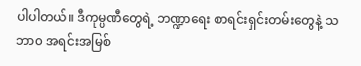ပါပါတယ်။ ဒီကုမ္ပဏီတွေရဲ့ ဘဏ္ဍာရေး စာရင်းရှင်းတမ်းတွေနဲ့ သဘာ၀ အရင်းအမြစ်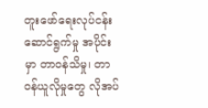တူးဖော်ရေးလုပ်ငန်း ဆောင်ရွက်မှု အပိုင်းမှာ တာဝန်သိမှု၊ တာဝန်ယူလိုမှုတွေ လိုအပ်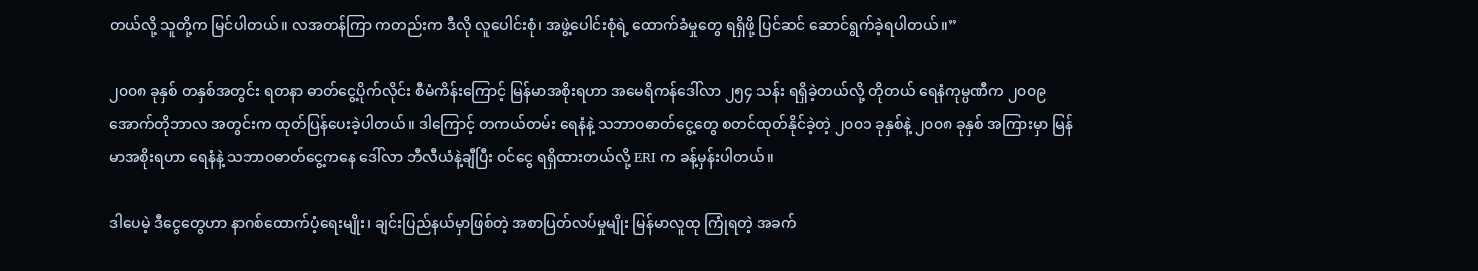တယ်လို့ သူတို့က မြင်ပါတယ်။ လအတန်ကြာ ကတည်းက ဒီလို လူပေါင်းစုံ၊ အဖွဲ့ပေါင်းစုံရဲ့ ထောက်ခံမှုတွေ ရရှိဖို့ ပြင်ဆင် ဆောင်ရွက်ခဲ့ရပါတယ်။”

၂၀၀၈ ခုနှစ် တနှစ်အတွင်း ရတနာ ဓာတ်ငွေ့ပိုက်လိုင်း စီမံကိန်းကြောင့် မြန်မာအစိုးရဟာ အမေရိကန်ဒေါ်လာ ၂၅၄ သန်း ရရှိခဲ့တယ်လို့ တိုတယ် ရေနံကုမ္ပဏီက ၂၀၀၉ အောက်တိုဘာလ အတွင်းက ထုတ်ပြန်ပေးခဲ့ပါတယ်။ ဒါကြောင့် တကယ်တမ်း ရေနံနဲ့ သဘာဝဓာတ်ငွေ့တွေ စတင်ထုတ်နိုင်ခဲ့တဲ့ ၂၀၀၁ ခုနှစ်နဲ့ ၂၀၀၈ ခုနှစ် အကြားမှာ မြန်မာအစိုးရဟာ ရေနံနဲ့ သဘာဝဓာတ်ငွေ့ကနေ ဒေါ်လာ ဘီလီယံနဲ့ချီပြီး ဝင်ငွေ ရရှိထားတယ်လို့ ERI က ခန့်မှန်းပါတယ်။

ဒါပေမဲ့ ဒီငွေတွေဟာ နာဂစ်ထောက်ပံ့ရေးမျိုး၊ ချင်းပြည်နယ်မှာဖြစ်တဲ့ အစာပြတ်လပ်မှုမျိုး မြန်မာလူထု ကြုံရတဲ့ အခက်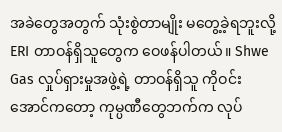အခဲတွေအတွက် သုံးစွဲတာမျိုး မတွေ့ခဲ့ရဘူးလို့ ERI တာဝန်ရှိသူတွေက ဝေဖန်ပါတယ်။ Shwe Gas လှုပ်ရှားမှုအဖွဲ့ရဲ့ တာဝန်ရှိသူ ကိုဝင်းအောင်ကတော့ ကုမ္ပဏီတွေဘက်က လုပ်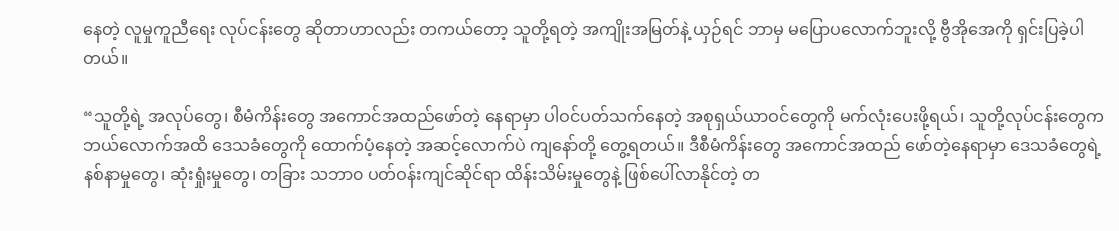နေတဲ့ လူမှုကူညီရေး လုပ်ငန်းတွေ ဆိုတာဟာလည်း တကယ်တော့ သူတို့ရတဲ့ အကျိုးအမြတ်နဲ့ ယှဉ်ရင် ဘာမှ မပြောပလောက်ဘူးလို့ ဗွီအိုအေကို ရှင်းပြခဲ့ပါတယ်။

“သူတို့ရဲ့ အလုပ်တွေ၊ စီမံကိန်းတွေ အကောင်အထည်ဖော်တဲ့ နေရာမှာ ပါဝင်ပတ်သက်နေတဲ့ အစုရှယ်ယာဝင်တွေကို မက်လုံးပေးဖို့ရယ်၊ သူတို့လုပ်ငန်းတွေက ဘယ်လောက်အထိ ဒေသခံတွေကို ထောက်ပံ့နေတဲ့ အဆင့်လောက်ပဲ ကျနော်တို့ တွေ့ရတယ်။ ဒီစီမံကိန်းတွေ အကောင်အထည် ဖော်တဲ့နေရာမှာ ဒေသခံတွေရဲ့ နစ်နာမှုတွေ၊ ဆုံးရှုံးမှုတွေ၊ တခြား သဘာ၀ ပတ်ဝန်းကျင်ဆိုင်ရာ ထိန်းသိမ်းမှုတွေနဲ့ ဖြစ်ပေါ်လာနိုင်တဲ့ တ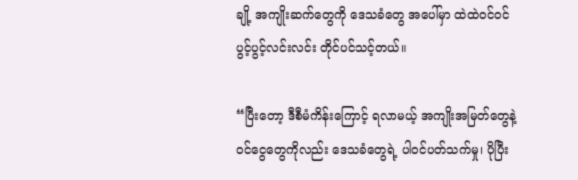ချို့ အကျိုးဆက်တွေကို ဒေသခံတွေ အပေါ်မှာ ထဲထဲဝင်ဝင် ပွင့်ပွင့်လင်းလင်း တိုင်ပင်သင့်တယ်။

“ပြီးတော့ ဒီစီမံကိန်းကြောင့် ရလာမယ့် အကျိုးအမြတ်တွေနဲ့ ဝင်ငွေတွေကိုလည်း ဒေသခံတွေရဲ့ ပါဝင်ပတ်သက်မှု၊ ပိုပြီး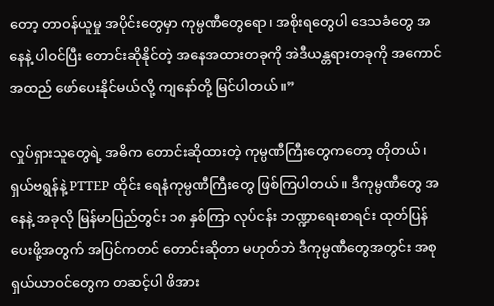တော့ တာဝန်ယူမှု အပိုင်းတွေမှာ ကုမ္ပဏီတွေရော၊ အစိုးရတွေပါ ဒေသခံတွေ အနေနဲ့ ပါဝင်ပြီး တောင်းဆိုနိုင်တဲ့ အနေအထားတခုကို အဲဒီယန္တရားတခုကို အကောင်အထည် ဖော်ပေးနိုင်မယ်လို့ ကျနော်တို့ မြင်ပါတယ်။”

လှုပ်ရှားသူတွေရဲ့ အဓိက တောင်းဆိုထားတဲ့ ကုမ္ပဏီကြီးတွေကတော့ တိုတယ်၊ ရှယ်ဗရွန်နဲ့ PTTEP ထိုင်း ရေနံကုမ္ပဏီကြီးတွေ ဖြစ်ကြပါတယ်။ ဒီကုမ္ပဏီတွေ အနေနဲ့ အခုလို မြန်မာပြည်တွင်း ၁၈ နှစ်ကြာ လုပ်ငန်း ဘဏ္ဍာရေးစာရင်း ထုတ်ပြန်ပေးဖို့အတွက် အပြင်ကတင် တောင်းဆိုတာ မဟုတ်ဘဲ ဒီကုမ္ပဏီတွေအတွင်း အစုရှယ်ယာဝင်တွေက တဆင့်ပါ ဖိအား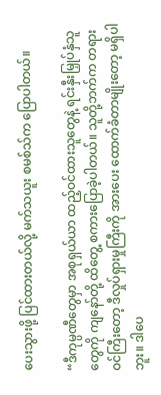ပေးသွားဖို့ ပြင်ထားတယ်လို့ မက်သယူး စမစ်သ်က ပြောပါတယ်။

“ဒီကုမ္ပဏီတွေမှာ အစုရှယ်ယာ ထည့်ဝင်ထားသူတွေနဲ့ ရင်းနှီးမြှုပ်နှံသူတွေကို ကျနော်တို့ ထိတွေ့ စကားပြောခဲ့ပါတယ်။ သူတို့ဘက်က တရားဝင်ကြီးတော့ ဒီလှုပ်ရှားမှုကြီးကို အားပေး ထောက်ခံတာမျိုးတော့ မရှိပါဘူး။ ဒါပေ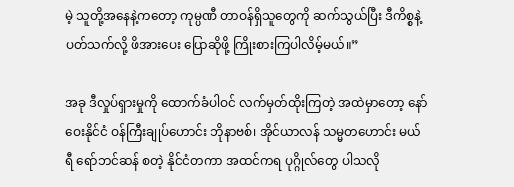မဲ့ သူတို့အနေနဲ့ကတော့ ကုမ္ပဏီ တာဝန်ရှိသူတွေကို ဆက်သွယ်ပြီး ဒီကိစ္စနဲ့ပတ်သက်လို့ ဖိအားပေး ပြောဆိုဖို့ ကြိုးစားကြပါလိမ့်မယ်။”

အခု ဒီလှုပ်ရှားမှုကို ထောက်ခံပါဝင် လက်မှတ်ထိုးကြတဲ့ အထဲမှာတော့ နော်ဝေးနိုင်ငံ ဝန်ကြီးချုပ်ဟောင်း ဘိုနာဗစ်၊ အိုင်ယာလန် သမ္မတဟောင်း မယ်ရီ ရော်ဘင်ဆန် စတဲ့ နိုင်ငံတကာ အထင်ကရ ပုဂ္ဂိုလ်တွေ ပါသလို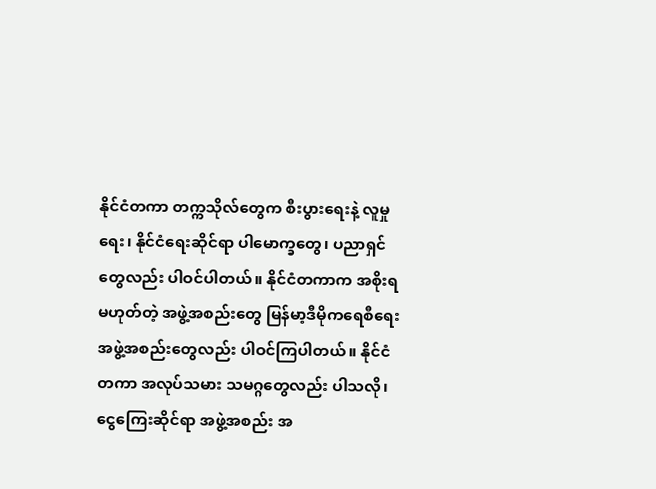နိုင်ငံတကာ တက္ကသိုလ်တွေက စီးပွားရေးနဲ့ လူမှုရေး၊ နိုင်ငံရေးဆိုင်ရာ ပါမောက္ခတွေ၊ ပညာရှင်တွေလည်း ပါဝင်ပါတယ်။ နိုင်ငံတကာက အစိုးရမဟုတ်တဲ့ အဖွဲ့အစည်းတွေ မြန်မာ့ဒီမိုကရေစီရေး အဖွဲ့အစည်းတွေလည်း ပါဝင်ကြပါတယ်။ နိုင်ငံတကာ အလုပ်သမား သမဂ္ဂတွေလည်း ပါသလို၊ ငွေကြေးဆိုင်ရာ အဖွဲ့အစည်း အ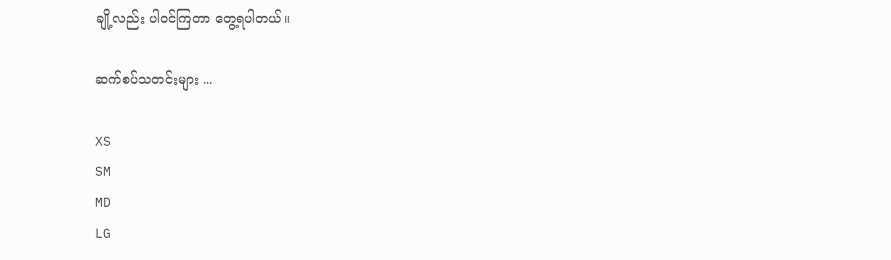ချို့လည်း ပါဝင်ကြတာ တွေ့ရပါတယ်။

ဆက်စပ်သတင်းများ ...

XS
SM
MD
LG